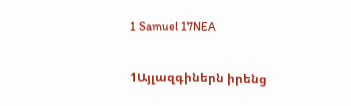1 Samuel 17NEA

1Այլազգիներն իրենց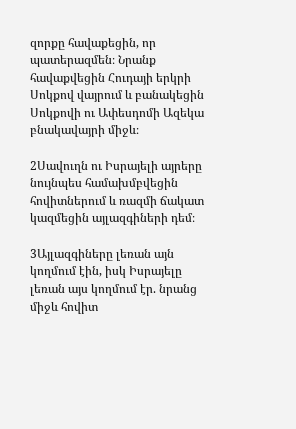զորքը հավաքեցին, որ պատերազմեն։ Նրանք հավաքվեցին Հուդայի երկրի Սոկքով վայրում և բանակեցին Սոկքովի ու Ափեսդոմի Ազեկա բնակավայրի միջև։

2Սավուղն ու Իսրայելի այրերը նույնպես համախմբվեցին հովիտներում և ռազմի ճակատ կազմեցին այլազգիների դեմ։

3Այլազգիները լեռան այն կողմում էին, իսկ Իսրայելը լեռան այս կողմում էր. նրանց միջև հովիտ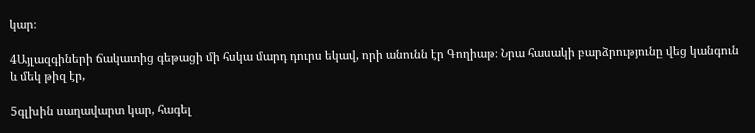կար։

4Այլազգիների ճակատից գեթացի մի հսկա մարդ դուրս եկավ, որի անունն էր Գողիաթ։ Նրա հասակի բարձրությունը վեց կանգուն և մեկ թիզ էր,

5գլխին սաղավարտ կար, հագել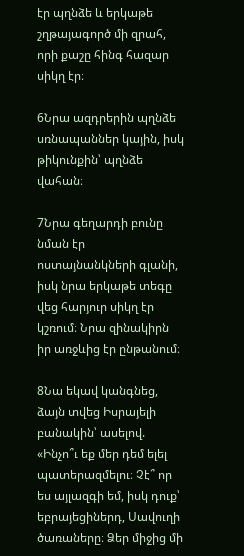էր պղնձե և երկաթե շղթայագործ մի զրահ, որի քաշը հինգ հազար սիկղ էր։

6Նրա ազդրերին պղնձե սռնապաններ կային, իսկ թիկունքին՝ պղնձե վահան։

7Նրա գեղարդի բունը նման էր ոստայնանկների գլանի, իսկ նրա երկաթե տեգը վեց հարյուր սիկղ էր կշռում։ Նրա զինակիրն իր առջևից էր ընթանում։

8Նա եկավ կանգնեց, ձայն տվեց Իսրայելի բանակին՝ ասելով. «Ինչո՞ւ եք մեր դեմ ելել պատերազմելու։ Չէ՞ որ ես այլազգի եմ, իսկ դուք՝ եբրայեցիներդ, Սավուղի ծառաները։ Ձեր միջից մի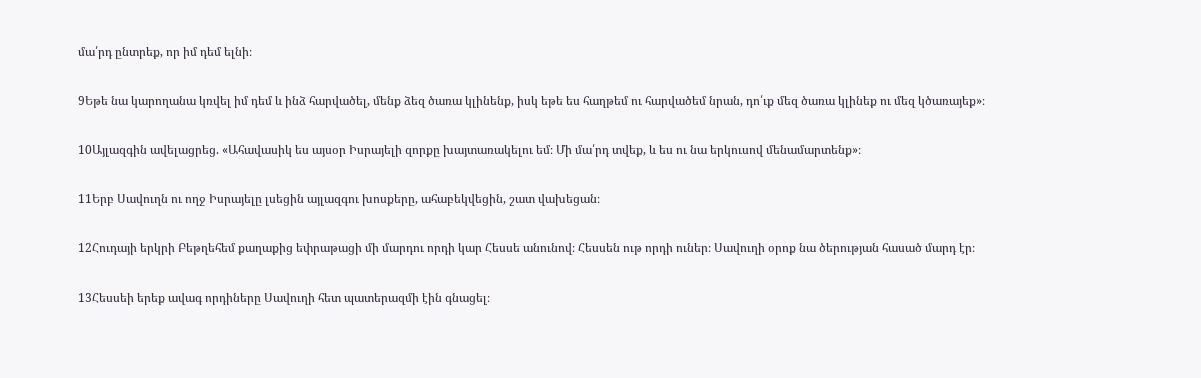մա՛րդ ընտրեք, որ իմ դեմ ելնի։

9Եթե նա կարողանա կռվել իմ դեմ և ինձ հարվածել, մենք ձեզ ծառա կլինենք, իսկ եթե ես հաղթեմ ու հարվածեմ նրան, դո՛ւք մեզ ծառա կլինեք ու մեզ կծառայեք»։

10Այլազգին ավելացրեց. «Ահավասիկ ես այսօր Իսրայելի զորքը խայտառակելու եմ։ Մի մա՛րդ տվեք, և ես ու նա երկուսով մենամարտենք»։

11Երբ Սավուղն ու ողջ Իսրայելը լսեցին այլազգու խոսքերը, ահաբեկվեցին, շատ վախեցան։

12Հուդայի երկրի Բեթղեհեմ քաղաքից եփրաթացի մի մարդու որդի կար Հեսսե անունով։ Հեսսեն ութ որդի ուներ։ Սավուղի օրոք նա ծերության հասած մարդ էր։

13Հեսսեի երեք ավագ որդիները Սավուղի հետ պատերազմի էին գնացել։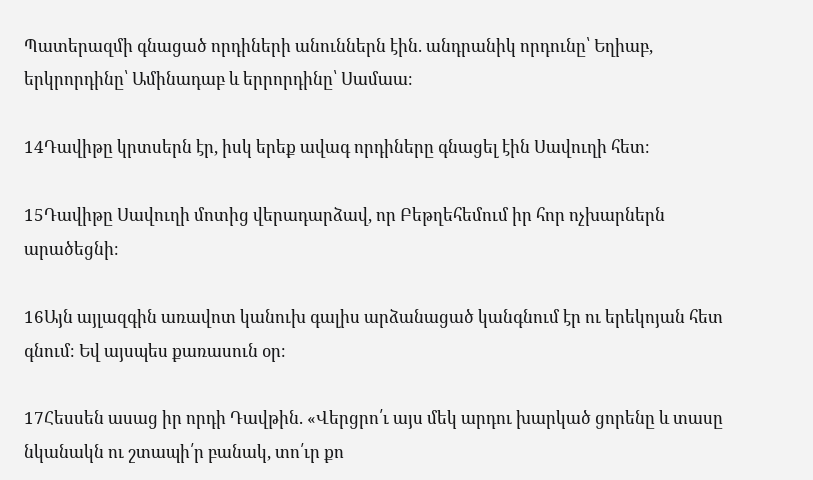Պատերազմի գնացած որդիների անուններն էին. անդրանիկ որդունը՝ Եղիաբ, երկրորդինը՝ Ամինադաբ և երրորդինը՝ Սամաա։

14Դավիթը կրտսերն էր, իսկ երեք ավագ որդիները գնացել էին Սավուղի հետ։

15Դավիթը Սավուղի մոտից վերադարձավ, որ Բեթղեհեմում իր հոր ոչխարներն արածեցնի։

16Այն այլազգին առավոտ կանուխ գալիս արձանացած կանգնում էր ու երեկոյան հետ գնում։ Եվ այսպես քառասուն օր։

17Հեսսեն ասաց իր որդի Դավթին. «Վերցրո՛ւ այս մեկ արդու խարկած ցորենը և տասը նկանակն ու շտապի՛ր բանակ, տո՛ւր քո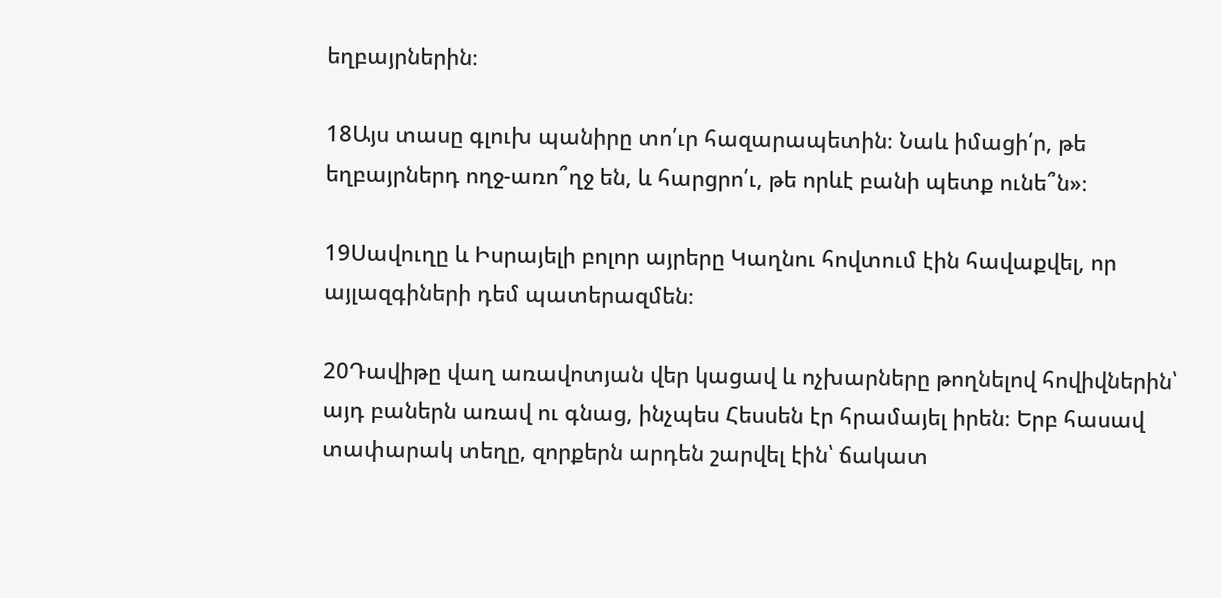եղբայրներին։

18Այս տասը գլուխ պանիրը տո՛ւր հազարապետին։ Նաև իմացի՛ր, թե եղբայրներդ ողջ-առո՞ղջ են, և հարցրո՛ւ, թե որևէ բանի պետք ունե՞ն»։

19Սավուղը և Իսրայելի բոլոր այրերը Կաղնու հովտում էին հավաքվել, որ այլազգիների դեմ պատերազմեն։

20Դավիթը վաղ առավոտյան վեր կացավ և ոչխարները թողնելով հովիվներին՝ այդ բաներն առավ ու գնաց, ինչպես Հեսսեն էր հրամայել իրեն։ Երբ հասավ տափարակ տեղը, զորքերն արդեն շարվել էին՝ ճակատ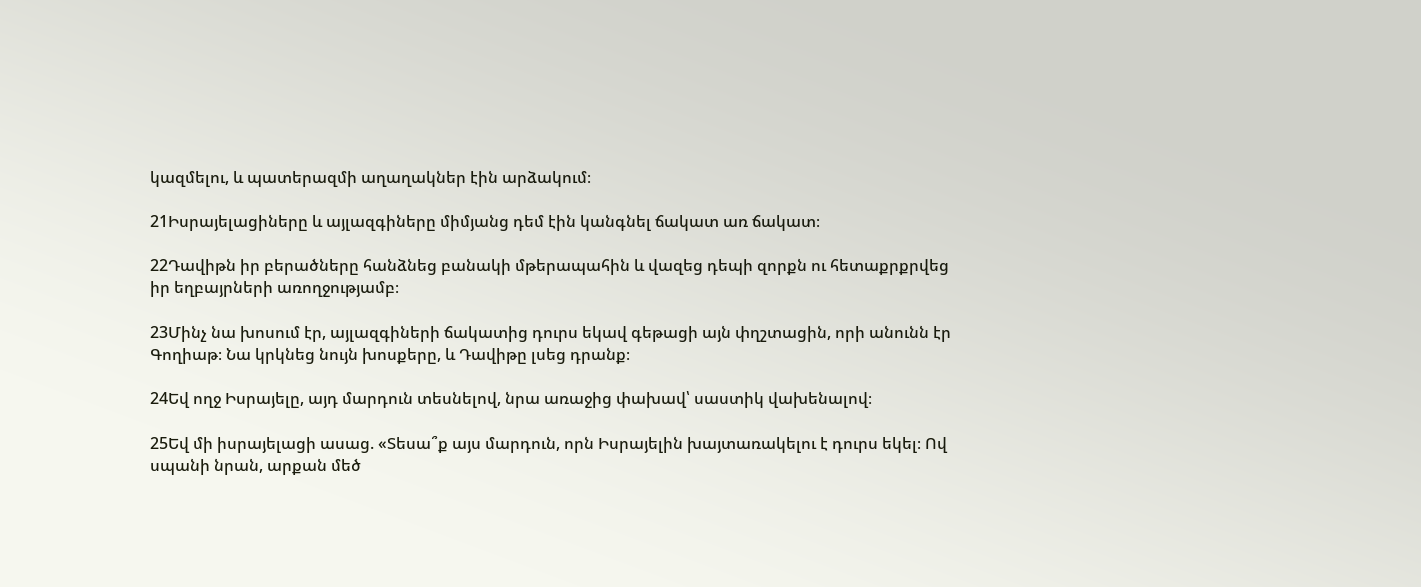կազմելու, և պատերազմի աղաղակներ էին արձակում։

21Իսրայելացիները և այլազգիները միմյանց դեմ էին կանգնել ճակատ առ ճակատ։

22Դավիթն իր բերածները հանձնեց բանակի մթերապահին և վազեց դեպի զորքն ու հետաքրքրվեց իր եղբայրների առողջությամբ։

23Մինչ նա խոսում էր, այլազգիների ճակատից դուրս եկավ գեթացի այն փղշտացին, որի անունն էր Գողիաթ։ Նա կրկնեց նույն խոսքերը, և Դավիթը լսեց դրանք։

24Եվ ողջ Իսրայելը, այդ մարդուն տեսնելով, նրա առաջից փախավ՝ սաստիկ վախենալով։

25Եվ մի իսրայելացի ասաց. «Տեսա՞ք այս մարդուն, որն Իսրայելին խայտառակելու է դուրս եկել։ Ով սպանի նրան, արքան մեծ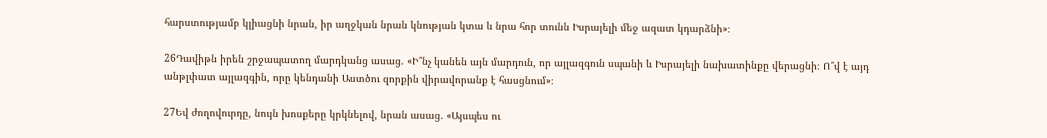հարստությամբ կլիացնի նրան, իր աղջկան նրան կնության կտա և նրա հոր տունն Իսրայելի մեջ ազատ կդարձնի»։

26Դավիթն իրեն շրջապատող մարդկանց ասաց. «Ի՞նչ կանեն այն մարդուն, որ այլազգուն սպանի և Իսրայելի նախատինքը վերացնի։ Ո՞վ է այդ անթլփատ այլազգին, որը կենդանի Աստծու զորքին վիրավորանք է հասցնում»։

27Եվ ժողովուրդը, նույն խոսքերը կրկնելով, նրան ասաց. «Այսպես ու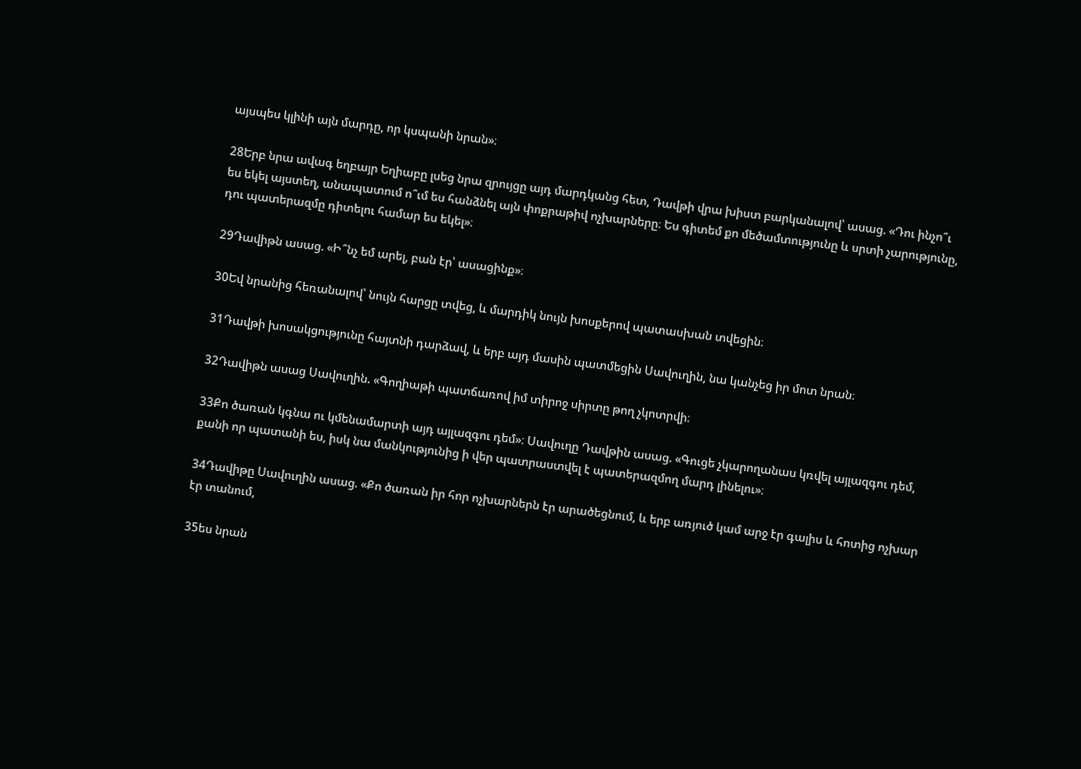այսպես կլինի այն մարդը, որ կսպանի նրան»։

28Երբ նրա ավագ եղբայր Եղիաբը լսեց նրա զրույցը այդ մարդկանց հետ, Դավթի վրա խիստ բարկանալով՝ ասաց. «Դու ինչո՞ւ ես եկել այստեղ, անապատում ո՞ւմ ես հանձնել այն փոքրաթիվ ոչխարները։ Ես գիտեմ քո մեծամտությունը և սրտի չարությունը, դու պատերազմը դիտելու համար ես եկել»։

29Դավիթն ասաց. «Ի՞նչ եմ արել, բան էր՝ ասացինք»։

30Եվ նրանից հեռանալով՝ նույն հարցը տվեց, և մարդիկ նույն խոսքերով պատասխան տվեցին։

31Դավթի խոսակցությունը հայտնի դարձավ, և երբ այդ մասին պատմեցին Սավուղին, նա կանչեց իր մոտ նրան։

32Դավիթն ասաց Սավուղին. «Գողիաթի պատճառով իմ տիրոջ սիրտը թող չկոտրվի։

33Քո ծառան կգնա ու կմենամարտի այդ այլազգու դեմ»։ Սավուղը Դավթին ասաց. «Գուցե չկարողանաս կռվել այլազգու դեմ, քանի որ պատանի ես, իսկ նա մանկությունից ի վեր պատրաստվել է պատերազմող մարդ լինելու»։

34Դավիթը Սավուղին ասաց. «Քո ծառան իր հոր ոչխարներն էր արածեցնում, և երբ առյուծ կամ արջ էր գալիս և հոտից ոչխար էր տանում,

35ես նրան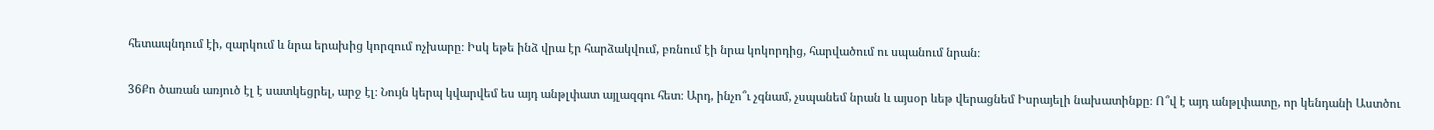հետապնդում էի, զարկում և նրա երախից կորզում ոչխարը։ Իսկ եթե ինձ վրա էր հարձակվում, բռնում էի նրա կոկորդից, հարվածում ու սպանում նրան։

36Քո ծառան առյուծ էլ է սատկեցրել, արջ էլ։ Նույն կերպ կվարվեմ ես այդ անթլփատ այլազգու հետ։ Արդ, ինչո՞ւ չգնամ, չսպանեմ նրան և այսօր ևեթ վերացնեմ Իսրայելի նախատինքը։ Ո՞վ է այդ անթլփատը, որ կենդանի Աստծու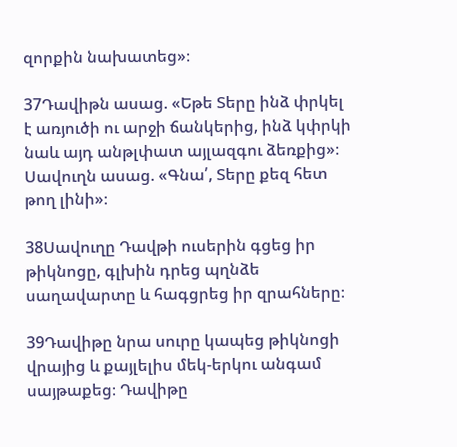զորքին նախատեց»։

37Դավիթն ասաց. «Եթե Տերը ինձ փրկել է առյուծի ու արջի ճանկերից, ինձ կփրկի նաև այդ անթլփատ այլազգու ձեռքից»։ Սավուղն ասաց. «Գնա՛, Տերը քեզ հետ թող լինի»։

38Սավուղը Դավթի ուսերին գցեց իր թիկնոցը, գլխին դրեց պղնձե սաղավարտը և հագցրեց իր զրահները։

39Դավիթը նրա սուրը կապեց թիկնոցի վրայից և քայլելիս մեկ-երկու անգամ սայթաքեց։ Դավիթը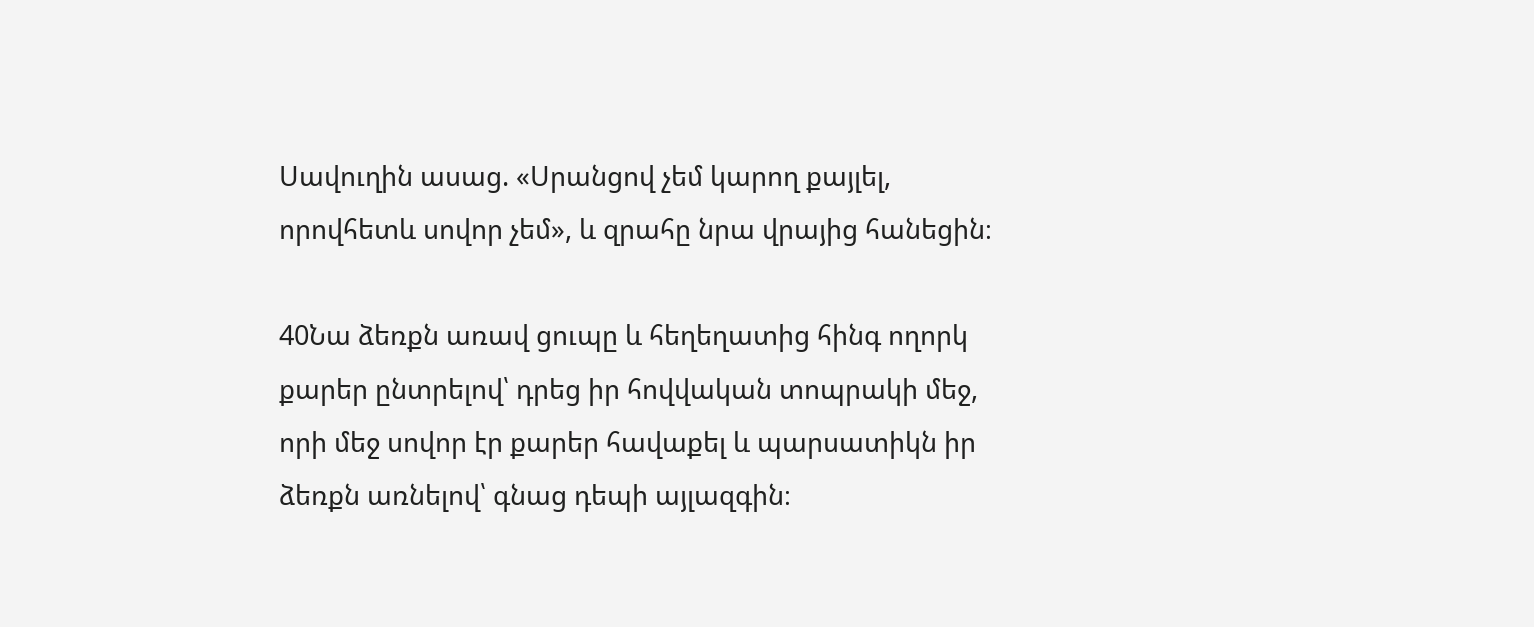Սավուղին ասաց. «Սրանցով չեմ կարող քայլել, որովհետև սովոր չեմ», և զրահը նրա վրայից հանեցին։

40Նա ձեռքն առավ ցուպը և հեղեղատից հինգ ողորկ քարեր ընտրելով՝ դրեց իր հովվական տոպրակի մեջ, որի մեջ սովոր էր քարեր հավաքել և պարսատիկն իր ձեռքն առնելով՝ գնաց դեպի այլազգին։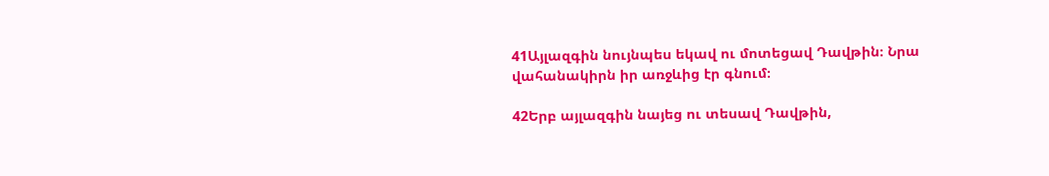41Այլազգին նույնպես եկավ ու մոտեցավ Դավթին։ Նրա վահանակիրն իր առջևից էր գնում։

42Երբ այլազգին նայեց ու տեսավ Դավթին,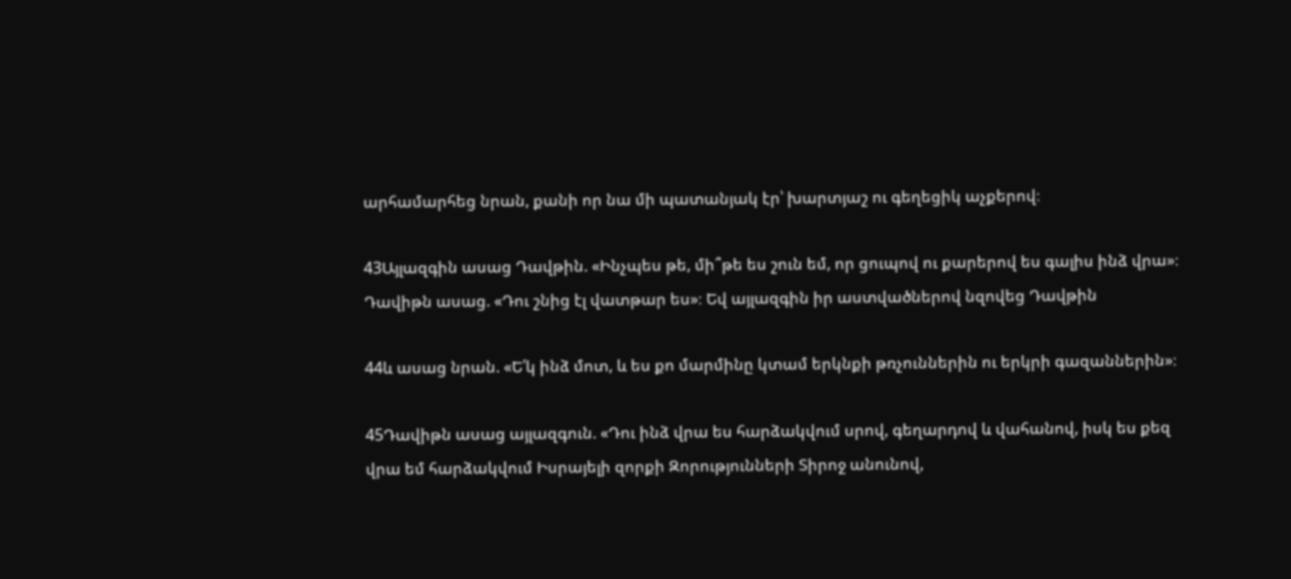արհամարհեց նրան, քանի որ նա մի պատանյակ էր՝ խարտյաշ ու գեղեցիկ աչքերով։

43Այլազգին ասաց Դավթին. «Ինչպես թե, մի՞թե ես շուն եմ, որ ցուպով ու քարերով ես գալիս ինձ վրա»։ Դավիթն ասաց. «Դու շնից էլ վատթար ես»։ Եվ այլազգին իր աստվածներով նզովեց Դավթին

44և ասաց նրան. «Ե՛կ ինձ մոտ, և ես քո մարմինը կտամ երկնքի թռչուններին ու երկրի գազաններին»։

45Դավիթն ասաց այլազգուն. «Դու ինձ վրա ես հարձակվում սրով, գեղարդով և վահանով, իսկ ես քեզ վրա եմ հարձակվում Իսրայելի զորքի Զորությունների Տիրոջ անունով,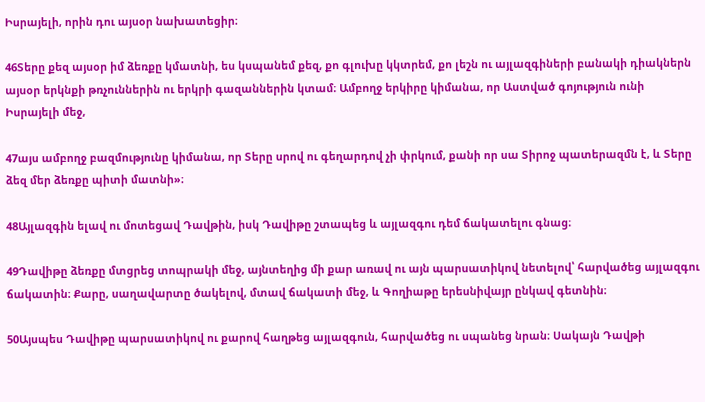Իսրայելի, որին դու այսօր նախատեցիր։

46Տերը քեզ այսօր իմ ձեռքը կմատնի, ես կսպանեմ քեզ, քո գլուխը կկտրեմ, քո լեշն ու այլազգիների բանակի դիակներն այսօր երկնքի թռչուններին ու երկրի գազաններին կտամ։ Ամբողջ երկիրը կիմանա, որ Աստված գոյություն ունի Իսրայելի մեջ,

47այս ամբողջ բազմությունը կիմանա, որ Տերը սրով ու գեղարդով չի փրկում, քանի որ սա Տիրոջ պատերազմն է, և Տերը ձեզ մեր ձեռքը պիտի մատնի»։

48Այլազգին ելավ ու մոտեցավ Դավթին, իսկ Դավիթը շտապեց և այլազգու դեմ ճակատելու գնաց։

49Դավիթը ձեռքը մտցրեց տոպրակի մեջ, այնտեղից մի քար առավ ու այն պարսատիկով նետելով՝ հարվածեց այլազգու ճակատին։ Քարը, սաղավարտը ծակելով, մտավ ճակատի մեջ, և Գողիաթը երեսնիվայր ընկավ գետնին։

50Այսպես Դավիթը պարսատիկով ու քարով հաղթեց այլազգուն, հարվածեց ու սպանեց նրան։ Սակայն Դավթի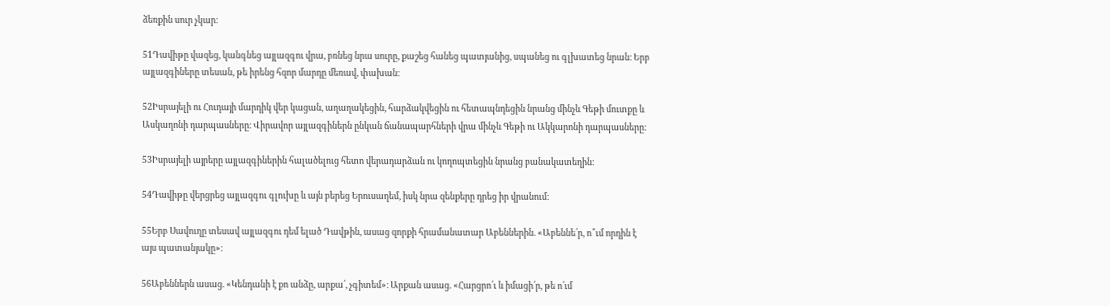ձեռքին սուր չկար։

51Դավիթը վազեց, կանգնեց այլազգու վրա, բռնեց նրա սուրը, քաշեց հանեց պատյանից, սպանեց ու գլխատեց նրան։ Երբ այլազգիները տեսան, թե իրենց հզոր մարդը մեռավ, փախան։

52Իսրայելի ու Հուդայի մարդիկ վեր կացան, աղաղակեցին, հարձակվեցին ու հետապնդեցին նրանց մինչև Գեթի մուտքը և Ասկաղոնի դարպասները։ Վիրավոր այլազգիներն ընկան ճանապարհների վրա մինչև Գեթի ու Ակկարոնի դարպասները։

53Իսրայելի այրերը այլազգիներին հալածելուց հետո վերադարձան ու կողոպտեցին նրանց բանակատեղին։

54Դավիթը վերցրեց այլազգու գլուխը և այն բերեց Երուսաղեմ, իսկ նրա զենքերը դրեց իր վրանում։

55Երբ Սավուղը տեսավ այլազգու դեմ ելած Դավթին, ասաց զորքի հրամանատար Աբեններին. «Աբեննե՛ր, ո՞ւմ որդին է այս պատանյակը»։

56Աբեններն ասաց. «Կենդանի է քո անձը, արքա՛, չգիտեմ»։ Արքան ասաց. «Հարցրո՛ւ և իմացի՛ր, թե ո՛ւմ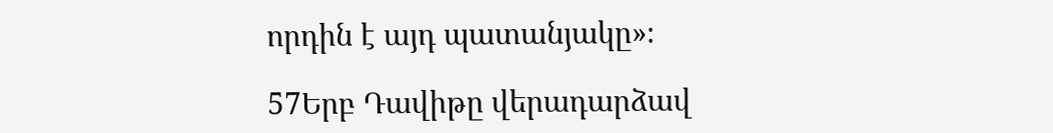որդին է այդ պատանյակը»։

57Երբ Դավիթը վերադարձավ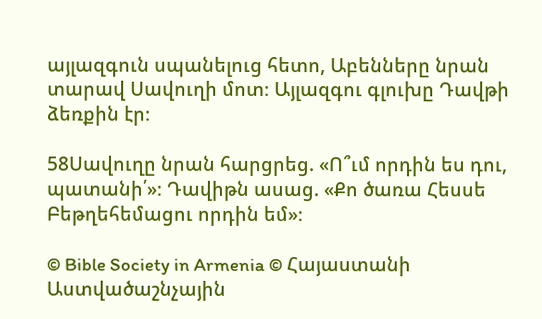այլազգուն սպանելուց հետո, Աբենները նրան տարավ Սավուղի մոտ։ Այլազգու գլուխը Դավթի ձեռքին էր։

58Սավուղը նրան հարցրեց. «Ո՞ւմ որդին ես դու, պատանի՛»։ Դավիթն ասաց. «Քո ծառա Հեսսե Բեթղեհեմացու որդին եմ»։

© Bible Society in Armenia © Հայաստանի Աստվածաշնչային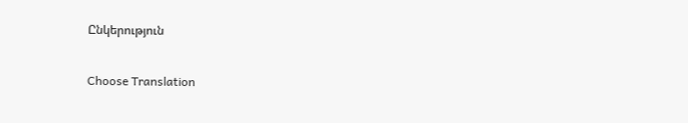Ընկերություն

Choose Translation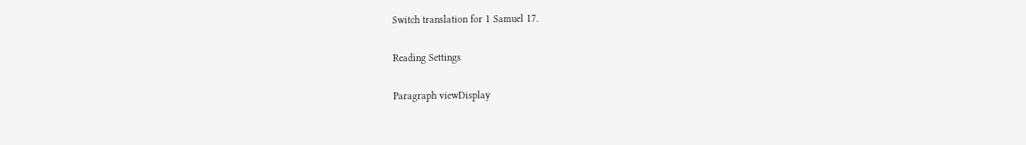Switch translation for 1 Samuel 17.

Reading Settings

Paragraph viewDisplay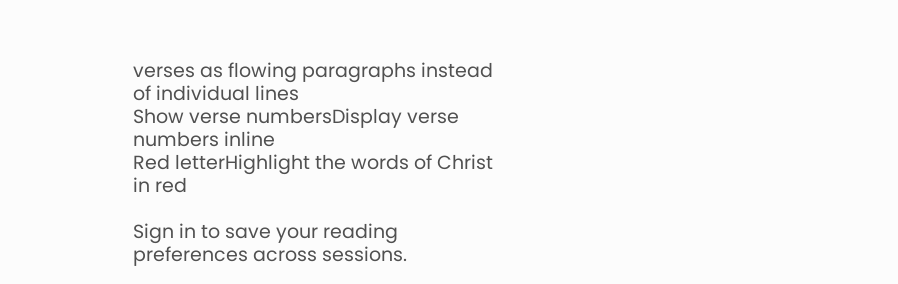verses as flowing paragraphs instead of individual lines
Show verse numbersDisplay verse numbers inline
Red letterHighlight the words of Christ in red

Sign in to save your reading preferences across sessions.